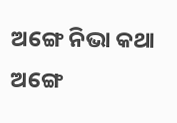ଅଙ୍ଗେ ନିଭା କଥା
ଅଙ୍ଗେ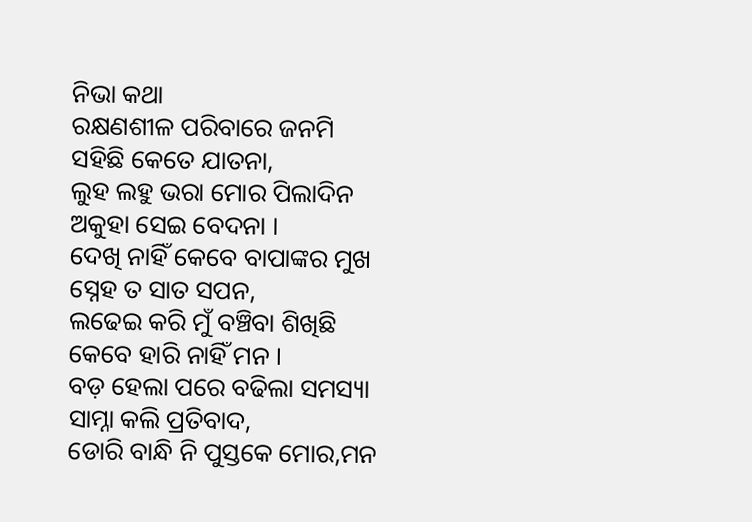ନିଭା କଥା
ରକ୍ଷଣଶୀଳ ପରିବାରେ ଜନମି
ସହିଛି କେତେ ଯାତନା,
ଲୁହ ଲହୁ ଭରା ମୋର ପିଲାଦିନ
ଅକୁହା ସେଇ ବେଦନା ।
ଦେଖି ନାହିଁ କେବେ ବାପାଙ୍କର ମୁଖ
ସ୍ନେହ ତ ସାତ ସପନ,
ଲଢେଇ କରି ମୁଁ ବଞ୍ଚିବା ଶିଖିଛି
କେବେ ହାରି ନାହିଁ ମନ ।
ବଡ଼ ହେଲା ପରେ ବଢିଲା ସମସ୍ୟା
ସାମ୍ନା କଲି ପ୍ରତିବାଦ,
ଡୋରି ବାନ୍ଧି ନି ପୁସ୍ତକେ ମୋର,ମନ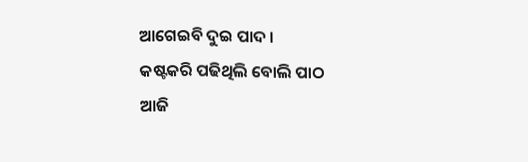ଆଗେଇବି ଦୁଇ ପାଦ ।
କଷ୍ଟକରି ପଢିଥିଲି ବୋଲି ପାଠ
ଆଜି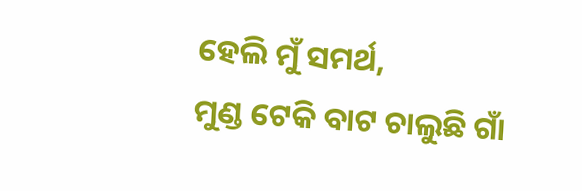ହେଲି ମୁଁ ସମର୍ଥ,
ମୁଣ୍ଡ ଟେକି ବାଟ ଚାଲୁଛି ଗାଁ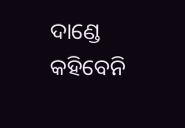ଦାଣ୍ଡେ
କହିବେନି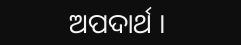ଅପଦାର୍ଥ ।